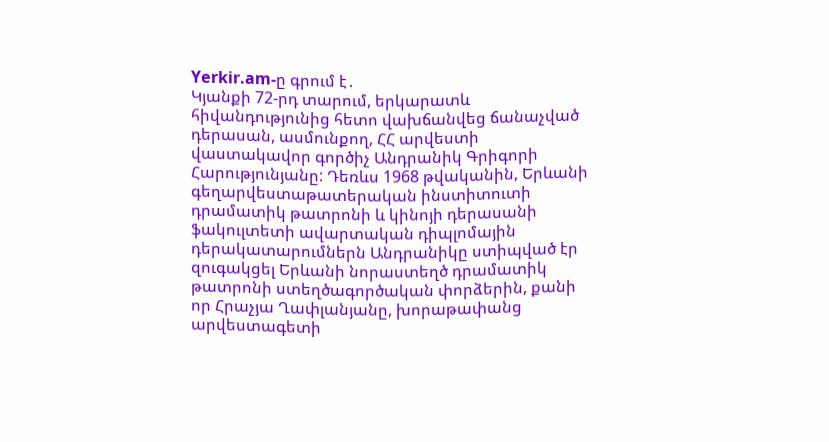Yerkir.am-ը գրում է․
Կյանքի 72-րդ տարում, երկարատև հիվանդությունից հետո վախճանվեց ճանաչված դերասան, ասմունքող, ՀՀ արվեստի վաստակավոր գործիչ Անդրանիկ Գրիգորի Հարությունյանը: Դեռևս 1968 թվականին, Երևանի գեղարվեստաթատերական ինստիտուտի դրամատիկ թատրոնի և կինոյի դերասանի ֆակուլտետի ավարտական դիպլոմային դերակատարումներն Անդրանիկը ստիպված էր զուգակցել Երևանի նորաստեղծ դրամատիկ թատրոնի ստեղծագործական փորձերին, քանի որ Հրաչյա Ղափլանյանը, խորաթափանց արվեստագետի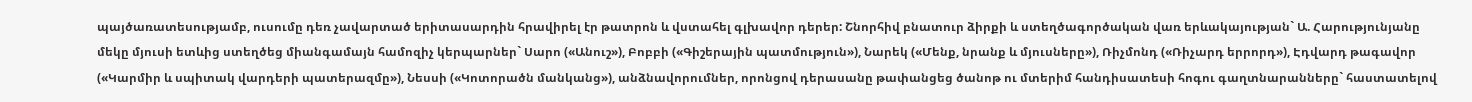պայծառատեսությամբ, ուսումը դեռ չավարտած երիտասարդին հրավիրել էր թատրոն և վստահել գլխավոր դերեր: Շնորհիվ բնատուր ձիրքի և ստեղծագործական վառ երևակայության` Ա. Հարությունյանը մեկը մյուսի ետևից ստեղծեց միանգամայն համոզիչ կերպարներ` Սարո («Անուշ»), Բոբբի («Գիշերային պատմություն»), Նարեկ («Մենք, նրանք և մյուսները»), Ռիչմոնդ («Ռիչարդ երրորդ»), Էդվարդ թագավոր («Կարմիր և սպիտակ վարդերի պատերազմը»), Նեսսի («Կոտորածն մանկանց»), անձնավորումներ, որոնցով դերասանը թափանցեց ծանոթ ու մտերիմ հանդիսատեսի հոգու գաղտնարանները` հաստատելով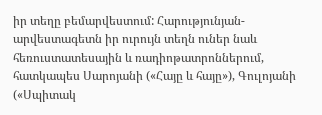իր տեղը բեմարվեստում: Հարությունյան-արվեստագետն իր ուրույն տեղն ուներ նաև հեռուստատեսային և ռադիոթատրոններում, հատկապես Սարոյանի («Հայը և հայը»), Գուլոյանի («Սպիտակ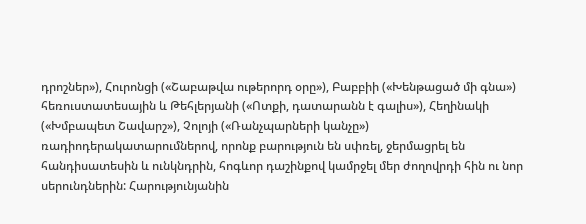դրոշներ»), Հուրոնցի («Շաբաթվա ութերորդ օրը»), Բաբբիի («Խենթացած մի գնա») հեռուստատեսային և Թեհլերյանի («Ոտքի, դատարանն է գալիս»), Հեղինակի («Խմբապետ Շավարշ»), Չոլոյի («Ռանչպարների կանչը») ռադիոդերակատարումներով, որոնք բարություն են սփռել, ջերմացրել են հանդիսատեսին և ունկնդրին, հոգևոր դաշինքով կամրջել մեր ժողովրդի հին ու նոր սերունդներին: Հարությունյանին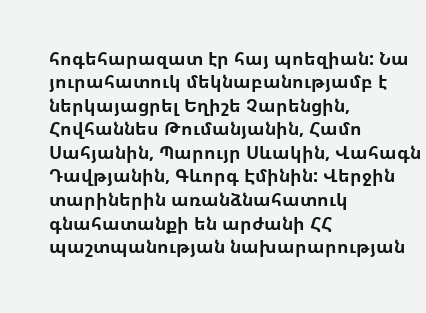հոգեհարազատ էր հայ պոեզիան: Նա յուրահատուկ մեկնաբանությամբ է ներկայացրել Եղիշե Չարենցին, Հովհաննես Թումանյանին, Համո Սահյանին, Պարույր Սևակին, Վահագն Դավթյանին, Գևորգ Էմինին: Վերջին տարիներին առանձնահատուկ գնահատանքի են արժանի ՀՀ պաշտպանության նախարարության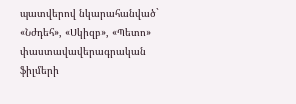պատվերով նկարահանված` «Նժդեհ», «Սկիզբ», «Պետո» փաստավավերագրական ֆիլմերի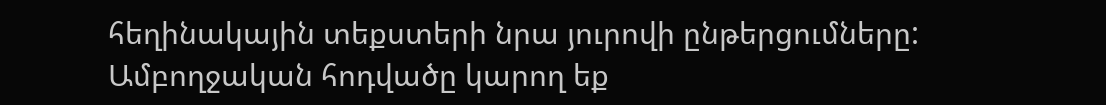հեղինակային տեքստերի նրա յուրովի ընթերցումները:
Ամբողջական հոդվածը կարող եք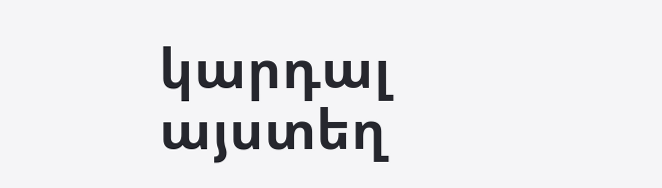կարդալ այստեղ